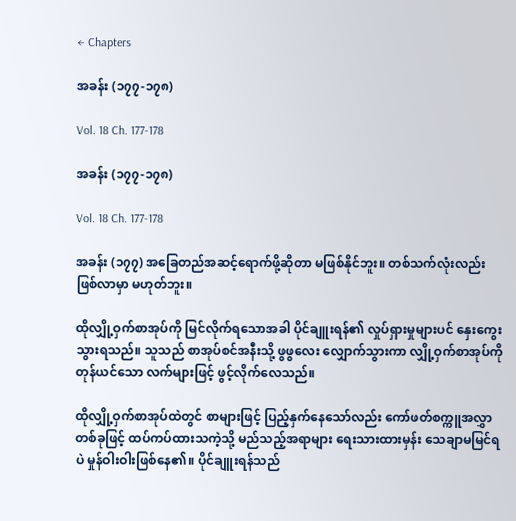← Chapters

အခန်း (၁၇၇-၁၇၈)

Vol. 18 Ch. 177-178

အခန်း (၁၇၇-၁၇၈)

Vol. 18 Ch. 177-178

အခန်း (၁၇၇) အခြေတည်အဆင့်ရောက်ဖို့ဆိုတာ မဖြစ်နိုင်ဘူး။ တစ်သက်လုံးလည်း ဖြစ်လာမှာ မဟုတ်ဘူး။

ထိုလျှို့ဝှက်စာအုပ်ကို မြင်လိုက်ရသောအခါ ပိုင်ချူးရန်၏ လှုပ်ရှားမှုများပင် နှေးကွေးသွားရသည်။ သူသည် စာအုပ်စင်အနီးသို့ ဖွဖွလေး လျှောက်သွားကာ လျှို့ဝှက်စာအုပ်ကို တုန်ယင်သော လက်များဖြင့် ဖွင့်လိုက်လေသည်။

ထိုလျှို့ဝှက်စာအုပ်ထဲတွင် စာများဖြင့် ပြည့်နှက်နေသော်လည်း ကော်ဖတ်စက္ကူအလွှာတစ်ခုဖြင့် ထပ်ကပ်ထားသကဲ့သို့ မည်သည့်အရာများ ရေးသားထားမှန်း သေချာမမြင်ရပဲ မှုန်ဝါးဝါးဖြစ်နေ၏။ ပိုင်ချူးရန်သည်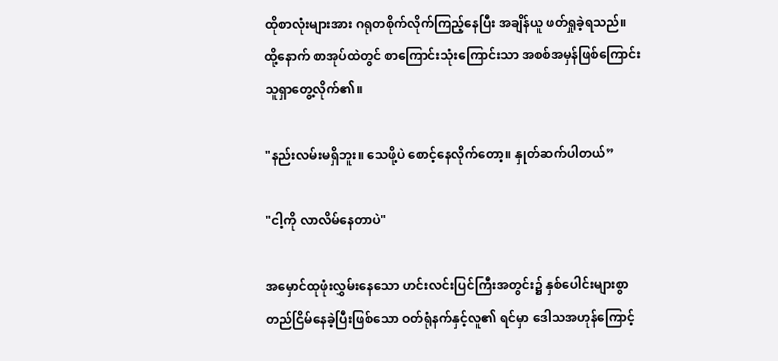ထိုစာလုံးများအား ဂရုတစိုက်လိုက်ကြည့်နေပြီး အချိန်ယူ ဖတ်ရှုခဲ့ရသည်။ ထို့နောက် စာအုပ်ထဲတွင် စာကြောင်းသုံးကြောင်းသာ အ‌စစ်အမှန်ဖြစ်ကြောင်း သူ‌ရှာတွေ့လိုက်၏။

"နည်းလမ်းမရှိဘူး။ သေဖို့ပဲ စောင့်နေလိုက်တော့။ နှုတ်ဆက်ပါတယ်”

"ငါ့ကို လာလိမ်နေတာပဲ"

အမှောင်ထုဖုံးလွှမ်းနေသော ဟင်းလင်းပြင်ကြီးအတွင်း၌ နှစ်ပေါင်းများစွာ တည်ငြိမ်နေခဲ့ပြီးဖြစ်သော ဝတ်ရုံနက်နှင့်လူ၏ ရင်မှာ ဒေါသအဟုန်ကြောင့်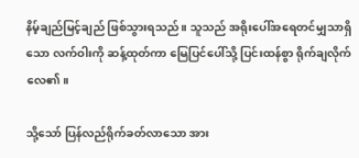နိမ့်ချည်မြင့်ချည် ဖြစ်သွားရသည်။ သူသည် အရိုးပေါ်အရေတင်မျှသာရှိသော လက်ဝါးကို ဆန့်ထုတ်ကာ မြေပြင်ပေါ်သို့ ပြင်းထန်စွာ ရိုက်ချလိုက်လေ၏။

သို့သော် ပြန်လည်ရိုက်ခတ်လာသော အား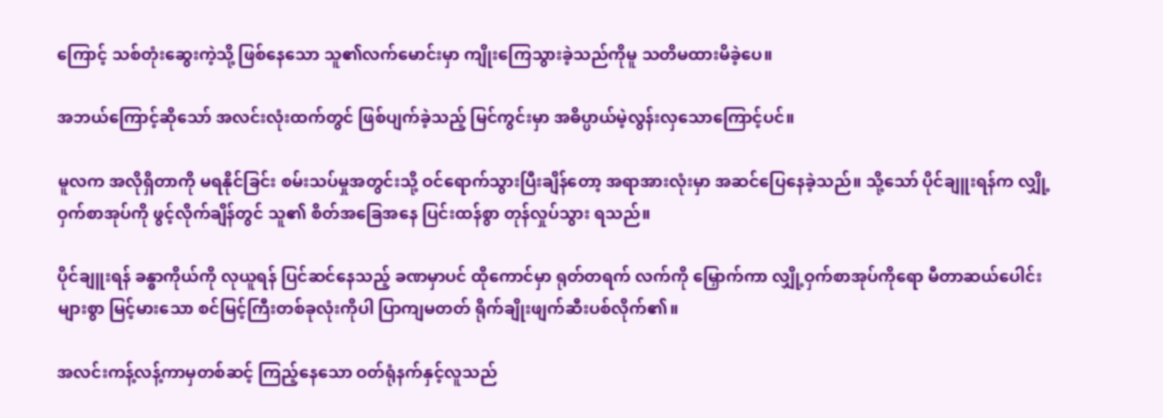ကြောင့် သစ်တုံးဆွေးကဲ့သို့ ဖြစ်နေသော သူ၏လက်မောင်းမှာ ကျိုးကြေသွားခဲ့သည်ကိုမူ သတိမထားမိခဲ့ပေ။

အဘယ်ကြောင့်ဆိုသော် အလင်းလုံးထက်တွင် ဖြစ်ပျက်ခဲ့သည့် မြင်ကွင်းမှာ အဓိပ္ပာယ်မဲ့လွန်းလှသောကြောင့်ပင်။

မူလက အလိုရှိတာကို မရနိုင်ခြင်း စမ်းသပ်မှုအတွင်းသို့ ဝင်ရောက်သွားပြီးချိန်တော့ အရာအားလုံးမှာ အဆင်ပြေနေခဲ့သည်။ သို့သော် ပိုင်ချူးရန်က လျှို့ဝှက်စာအုပ်ကို ဖွင့်လိုက်ချိန်တွင် သူ၏ စိတ်အခြေအနေ ပြင်းထန်စွာ တုန်လှုပ်သွား ရသည်။

ပိုင်ချူးရန် ခန္ဓာကိုယ်ကို လုယူရန် ပြင်ဆင်နေသည့် ခဏမှာပင် ထိုကောင်မှာ ရုတ်တရက် လက်ကို မြှောက်ကာ လျှို့ဝှက်စာအုပ်ကိုရော မီတာဆယ်ပေါင်းများစွာ မြင့်မားသော စင်မြင့်ကြီးတစ်ခုလုံးကိုပါ ပြာကျမတတ် ရိုက်ချိုးဖျက်ဆီးပစ်လိုက်၏။

အလင်းကန့်လန့်ကာမှတစ်ဆင့် ကြည့်နေသော ဝတ်ရုံနက်နှင့်လူသည်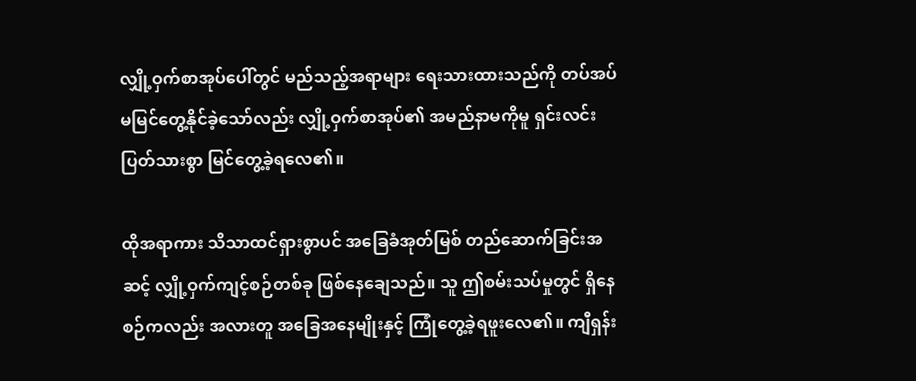လျှို့ဝှက်စာအုပ်ပေါ်တွင် မည်သည့်အရာများ ရေးသားထားသည်ကို တပ်အပ်မမြင်တွေ့နိုင်ခဲ့သော်လည်း လျှို့ဝှက်စာအုပ်၏ အမည်နာမကိုမူ ရှင်းလင်းပြတ်သားစွာ မြင်တွေ့ခဲ့ရလေ၏။

ထိုအရာကား သိသာထင်ရှားစွာပင် အခြေခံအုတ်မြစ် တည်ဆောက်ခြင်းအဆင့် လျှို့ဝှက်ကျင့်စဉ်တစ်ခု ဖြစ်နေချေသည်။ သူ ဤစမ်းသပ်မှုတွင် ရှိနေစဉ်ကလည်း အလားတူ အခြေအနေမျိုးနှင့် ကြုံတွေ့ခဲ့ရဖူးလေ၏။ ကျီရှန်း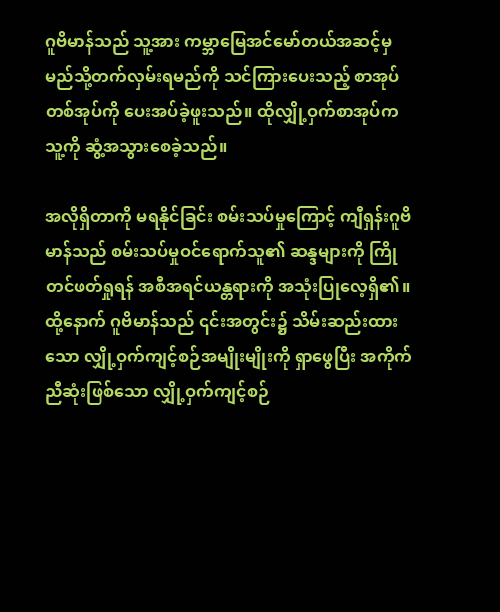ဂူဗိမာန်သည် သူ့အား ကမ္ဘာမြေအင်မော်တယ်အဆင့်မှ မည်သို့တက်လှမ်းရမည်ကို သင်ကြားပေးသည့် စာအုပ်တစ်အုပ်ကို ပေးအပ်ခဲ့ဖူးသည်။ ထိုလျှို့ဝှက်စာအုပ်က သူ့ကို ဆွံ့အသွားစေခဲ့သည်။

အလိုရှိတာကို မရနိုင်ခြင်း စမ်းသပ်မှုကြောင့် ကျီရှန်းဂူဗိမာန်သည် စမ်းသပ်မှုဝင်ရောက်သူ၏ ဆန္ဒများကို ကြိုတင်ဖတ်ရှုရန် အစီအရင်ယန္တရားကို အသုံးပြုလေ့ရှိ၏။ ထို့နောက် ဂူဗိမာန်သည် ၎င်းအတွင်း၌ သိမ်းဆည်းထားသော လျှို့ဝှက်ကျင့်စဉ်အမျိုးမျိုးကို ရှာဖွေပြီး အကိုက်ညီဆုံးဖြစ်သော လျှို့ဝှက်ကျင့်စဉ်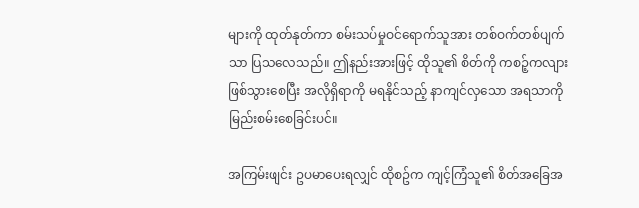များကို ထုတ်နုတ်ကာ စမ်းသပ်မှုဝင်ရောက်သူအား တစ်ဝက်တစ်ပျက်သာ ပြသလေသည်။ ဤနည်းအားဖြင့် ထိုသူ၏ စိတ်ကို ကစဉ့်ကလျားဖြစ်သွားစေပြီး အလိုရှိရာကို မရနိုင်သည့် နာကျင်လှသော အရသာကို မြည်းစမ်းစေခြင်းပင်။

အကြမ်းဖျင်း ဥပမာပေးရလျှင် ထိုစဥ်က ကျင့်ကြံသူ၏ စိတ်အခြေအ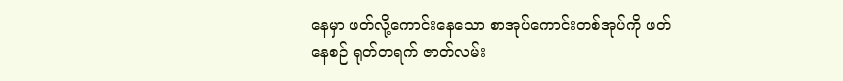နေမှာ ဖတ်လို့ကောင်းနေသော စာအုပ်ကောင်းတစ်အုပ်ကို ဖတ်နေစဉ် ရုတ်တရက် ဇာတ်လမ်း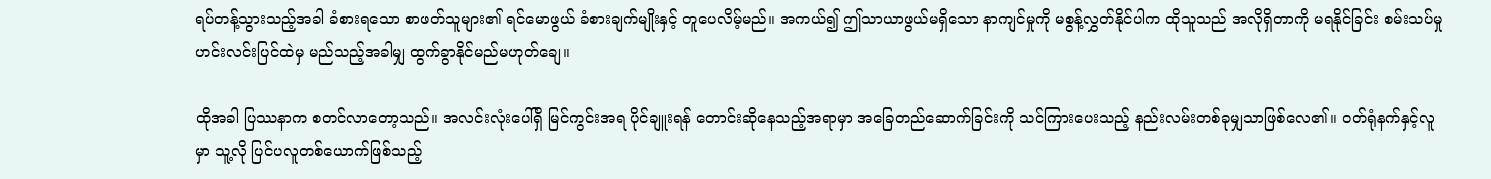ရပ်တန့်သွားသည့်အခါ ခံစားရသော စာဖတ်သူများ၏ ရင်မောဖွယ် ခံစားချက်မျိုးနှင့် တူပေလိမ့်မည်။ အကယ်၍ ဤသာယာဖွယ်မရှိသော နာကျင်မှုကို မစွန့်လွှတ်နိုင်ပါက ထိုသူသည် အလိုရှိတာကို မရနိုင်ခြင်း စမ်းသပ်မှု ဟင်းလင်းပြင်ထဲမှ မည်သည့်အခါမျှ ထွက်ခွာနိုင်မည်မဟုတ်ချေ။

ထိုအခါ ပြဿနာက စတင်လာတော့သည်။ အလင်းလုံးပေါ်ရှိ မြင်ကွင်းအရ ပိုင်ချူးရန် တောင်းဆိုနေသည့်အရာမှာ အခြေတည်ဆောက်ခြင်းကို သင်ကြားပေးသည့် နည်းလမ်းတစ်ခုမျှသာဖြစ်‌လေ၏။ ဝတ်ရုံနက်နှင့်လူမှာ သူ့လို ပြင်ပလူတစ်ယောက်ဖြစ်သည့်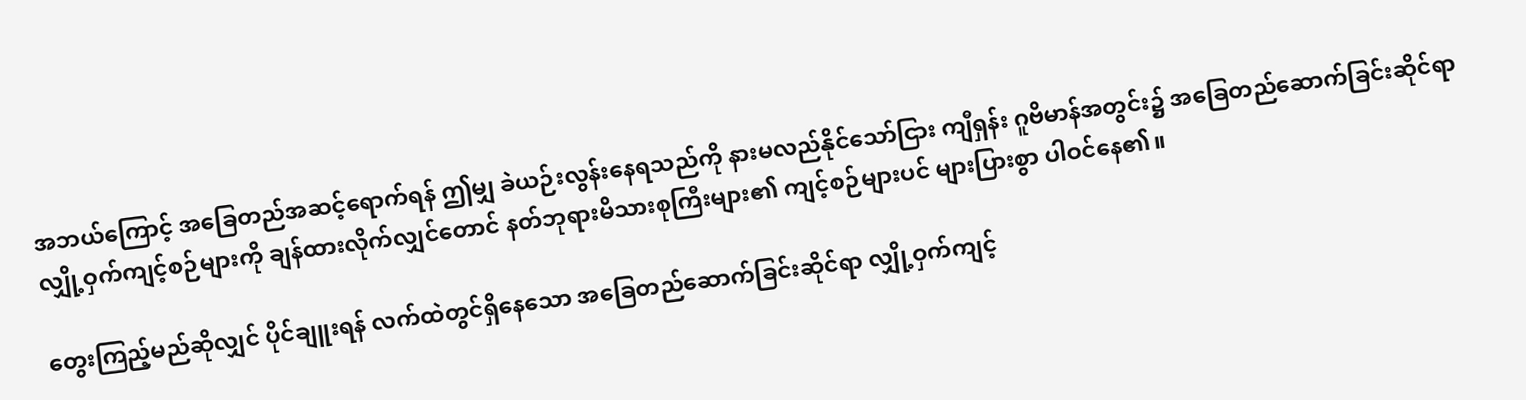အဘယ်ကြောင့် အခြေတည်အဆင့်ရောက်ရန် ဤမျှ ခဲယဉ်းလွန်းနေရသည်ကို နားမလည်နိုင်သော်ငြား ကျီရှန်း ဂူဗိမာန်အတွင်း၌ အခြေတည်ဆောက်ခြင်းဆိုင်ရာ လျှို့ဝှက်ကျင့်စဉ်များကို ချန်ထားလိုက်လျှင်တောင် နတ်ဘုရားမိသားစုကြီးများ၏ ကျင့်စဉ်များပင် များပြားစွာ ပါဝင်နေ၏။

တွေးကြည့်မည်ဆိုလျှင် ပိုင်ချူးရန် လက်ထဲတွင်ရှိနေသော အခြေတည်ဆောက်ခြင်းဆိုင်ရာ လျှို့ဝှက်ကျင့်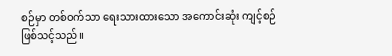စဉ်မှာ တစ်ဝက်သာ ရေးသားထားသော အကောင်းဆုံး ကျင့်စဉ်ဖြစ်သင့်သည်။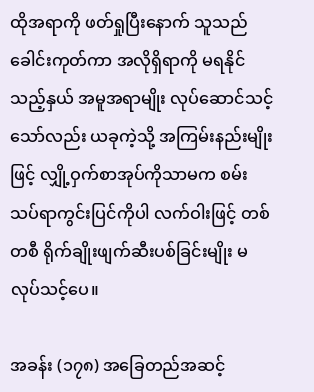ထိုအရာကို ဖတ်ရှုပြီးနောက် သူသည် ခေါင်းကုတ်ကာ အလိုရှိရာကို မရနိုင်သည့်နှယ် အမူအရာမျိုး လုပ်ဆောင်သင့်သော်လည်း ယခုကဲ့သို့ အကြမ်းနည်းမျိုးဖြင့် လျှို့ဝှက်စာအုပ်ကိုသာမက စမ်းသပ်ရာကွင်းပြင်ကိုပါ လက်ဝါးဖြင့် တစ်တစီ ရိုက်ချိုးဖျက်ဆီးပစ်ခြင်းမျိုး မလုပ်သင့်ပေ။

အခန်း (၁၇၈) အခြေတည်အဆင့်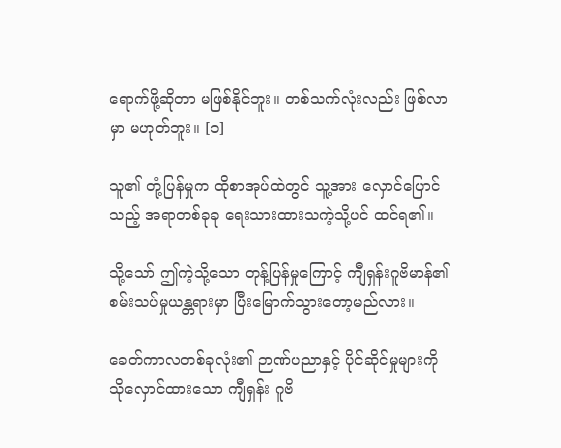ရောက်ဖို့ဆိုတာ မဖြစ်နိုင်ဘူး။ တစ်သက်လုံးလည်း ဖြစ်လာမှာ မဟုတ်ဘူး။ [၁]

သူ၏ တုံ့ပြန်မှုက ထိုစာအုပ်ထဲတွင် သူ့အား လှောင်ပြောင်သည့် အရာတစ်ခုခု ရေးသားထားသကဲ့သို့ပင် ထင်ရ၏။

သို့သော် ဤကဲ့သို့သော တုန့်ပြန်မှုကြောင့် ကျီရှန်းဂူဗိမာန်၏ စမ်းသပ်မှုယန္တရားမှာ ပြီးမြောက်သွားတော့မည်လား။

ခေတ်ကာလတစ်ခုလုံး၏ ဉာဏ်ပညာနှင့် ပိုင်ဆိုင်မှုများကို သိုလှောင်ထားသော ကျီရှန်း ဂူဗိ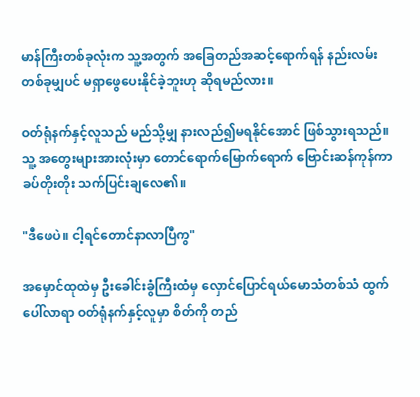မာန်ကြီးတစ်ခုလုံးက သူ့အတွက် အခြေတည်အဆင့်ရောက်ရန် နည်းလမ်းတစ်ခုမျှပင် မရှာဖွေပေးနိုင်ခဲ့ဘူးဟု ဆိုရမည်လား။

ဝတ်ရုံနက်နှင့်လူသည် မည်သို့မျှ နားလည်၍မရနိုင်အောင် ဖြစ်သွားရသည်။ သူ့ အတွေးများအားလုံးမှာ တောင်ရောက်မြောက်ရောက် ဗြောင်းဆန်ကုန်ကာ ခပ်တိုးတိုး သက်ပြင်းချလေ၏။

"ဒီဖေပဲ။ ငါ့ရင်တောင်နာလာပြီကွ"

အမှောင်ထုထဲမှ ဦးခေါင်းခွံကြီးထံမှ လှောင်ပြောင်ရယ်မောသံတစ်သံ ထွက်ပေါ်လာရာ ဝတ်ရုံနက်နှင့်လူမှာ စိတ်ကို တည်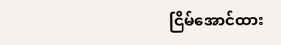ငြိမ်အောင်ထား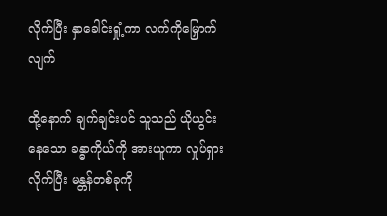လိုက်ပြီး နှာခေါင်းရှုံ့ကာ လက်ကိုမြှောက်လျက်

ထို့နောက် ချက်ချင်းပင် သူသည် ယိုယွင်းနေသော ခန္ဓာကိုယ်ကို အားယူကာ လှုပ်ရှားလိုက်ပြီး မန္တန်တစ်ခုကို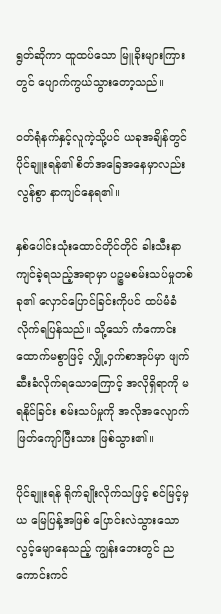ရွတ်ဆိုကာ ထူထပ်သော မြူခိုးများကြားတွင် ပျောက်ကွယ်သွားတော့သည်။

ဝတ်ရုံနက်နှင့်လူကဲ့သို့ပင် ယခုအချိန်တွင် ပိုင်ချူးရန်၏ စိတ်အခြေအနေမှာလည်း လွန်စွာ နာကျင်နေရ၏။

နှစ်ပေါင်းသုံးထောင်တိုင်တိုင် ခါးသီးနာကျင်ခဲ့ရသည့်အရာမှာ ပဉ္စမစမ်းသပ်မှုတစ်ခု၏ လှောင်ပြောင်ခြင်းကိုပင် ထပ်မံခံလိုက်ရပြန်သည်။ သို့သော် ကံကောင်းထောက်မစွာဖြင့် လျှို့ဝှက်စာအုပ်မှာ ဖျက်ဆီးခံလိုက်ရသောကြောင့် အလိုရှိရာကို မရနိုင်ခြင်း စမ်းသပ်မှုကို အလိုအလျောက် ဖြတ်ကျော်ပြီးသား ဖြစ်သွား၏။

ပိုင်ချူးရန် ရိုက်ချိုးလိုက်သဖြင့် စင်မြင့်မှယ မြေပြန့်အဖြစ် ပြောင်းလဲသွားသော လွင့်မျောနေသည့် ကျွန်းဘေးတွင် ညကောင်းကင်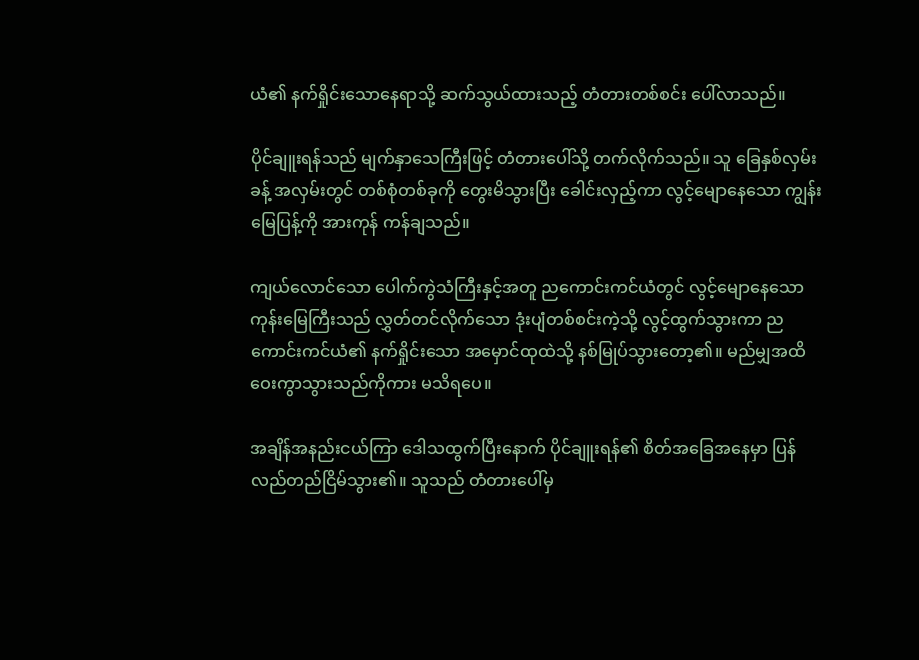ယံ၏ နက်ရှိုင်းသောနေရာသို့ ဆက်သွယ်ထားသည့် တံတားတစ်စင်း ပေါ်လာသည်။

ပိုင်ချူးရန်သည် မျက်နှာသေကြီးဖြင့် တံတားပေါ်သို့ တက်လိုက်သည်။ သူ ခြေနှစ်လှမ်းခန့် အလှမ်းတွင် တစ်စုံတစ်ခုကို တွေးမိသွားပြီး ခေါင်းလှည့်ကာ လွင့်မျောနေသော ကျွန်းမြေပြန့်ကို အားကုန် ကန်ချသည်။

ကျယ်လောင်သော ပေါက်ကွဲသံကြီးနှင့်အတူ ညကောင်းကင်ယံတွင် လွင့်မျောနေသော ကုန်း‌မြေကြီးသည် လွှတ်တင်လိုက်သော ဒုံးပျံတစ်စင်းကဲ့သို့ လွင့်ထွက်သွားကာ ညကောင်းကင်ယံ၏ နက်ရှိုင်းသော အမှောင်ထုထဲသို့ နစ်မြုပ်သွားတော့၏။ မည်မျှအထိ ဝေးကွာသွားသည်ကိုကား မသိရပေ။

အချိန်အနည်းငယ်ကြာ ဒေါသထွက်ပြီးနောက် ပိုင်ချူးရန်၏ စိတ်အခြေအနေမှာ ပြန်လည်တည်ငြိမ်သွား၏။ သူသည် တံတားပေါ်မှ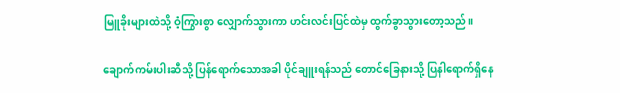မြူခိုးများထဲသို့ ဝံ့ကြွားစွာ လျှောက်သွားကာ ဟင်းလင်းပြင်ထဲမှ ထွက်ခွာသွားတော့သည်။

ချောက်ကမ်းပါးဆီသို့ ပြန်ရောက်သောအခါ ပိုင်ချူးရန်သည် တောင်ခြေနားသို့ ပြနါရောက်ရှိနေ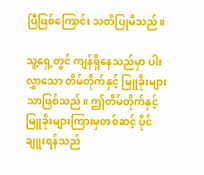ပြီဖြစ်ကြောင်း သတိပြုမိသည်။

သူ့ရှေ့တွင် ကျန်ရှိနေသည်မှာ ပါးလွှာသော တိမ်တိုက်နှင့် မြူခိုးများသာဖြစ်သည်။ ဤတိမ်တိုက်နှင့် မြူခိုးများကြားမှတစ်ဆင့် ပိုင်ချူးရန်သည်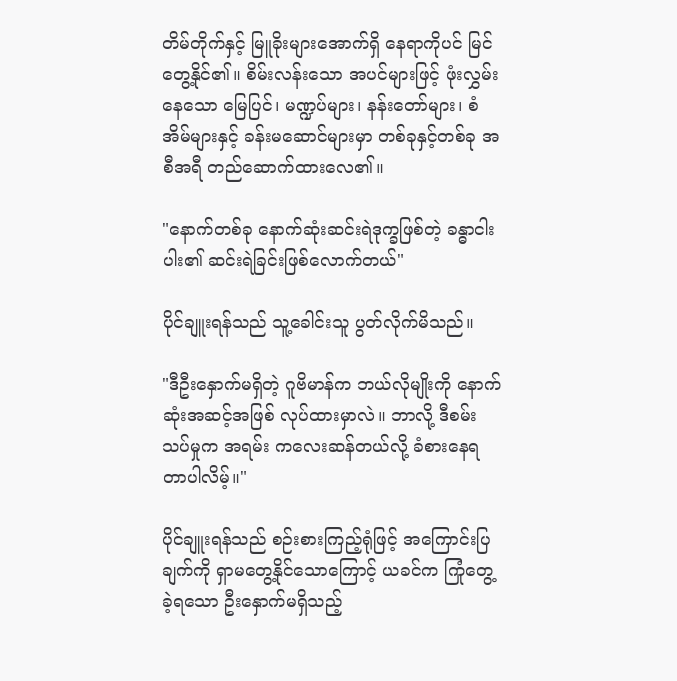တိမ်တိုက်နှင့် မြူခိုးများအောက်ရှိ နေရာကိုပင် မြင်တွေ့နိုင်၏။ စိမ်းလန်းသော အပင်များဖြင့် ဖုံးလွှမ်းနေသော မြေပြင်၊ မဏ္ဍပ်များ၊ နန်းတော်များ၊ စံအိမ်များနှင့် ခန်းမဆောင်များမှာ တစ်ခုနှင့်တစ်ခု အစီအရီ တည်ဆောက်ထားလေ၏။

"နောက်တစ်ခု နောက်ဆုံးဆင်းရဲဒုက္ခဖြစ်တဲ့ ခန္ဓာငါးပါး၏ ဆင်းရဲခြင်းဖြစ်လောက်တယ်"

ပိုင်ချူးရန်သည် သူ့ခေါင်းသူ ပွတ်လိုက်မိသည်။

"ဒီဦးနှောက်မရှိတဲ့ ဂူဗိမာန်က ဘယ်လိုမျိုးကို နောက်ဆုံးအဆင့်အဖြစ် လုပ်ထားမှာလဲ။ ဘာလို့ ဒီစမ်းသပ်မှုက အရမ်း ကလေးဆန်တယ်လို့ ခံစားနေရတာပါလိမ့်။"

ပိုင်ချူးရန်သည် စဉ်းစားကြည့်ရုံဖြင့် အကြောင်းပြချက်ကို ရှာမတွေ့နိုင်သောကြောင့် ယခင်က ကြုံတွေ့ခဲ့ရသော ဦးနှောက်မရှိသည့်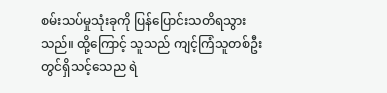စမ်းသပ်မှုသုံးခုကို ပြန်ပြောင်းသတိရသွားသည်။ ထို့ကြောင့် သူသည် ကျင့်ကြံသူတစ်ဦးတွင်ရှိသင့်သေည ရဲ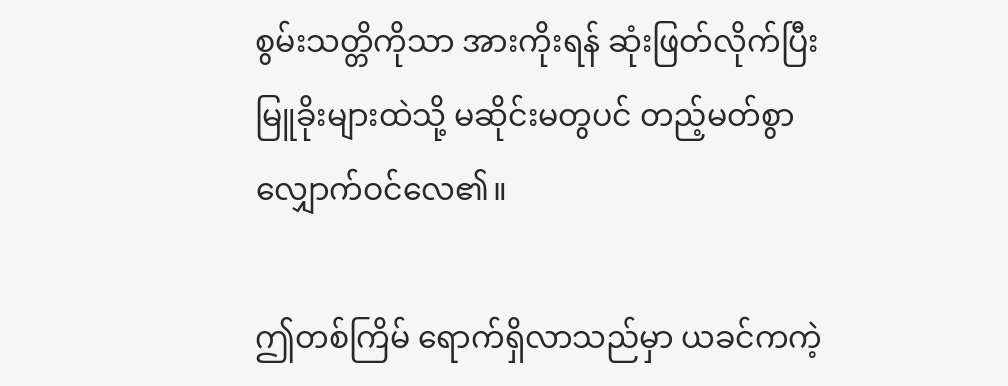စွမ်းသတ္တိကိုသာ အားကိုးရန် ဆုံးဖြတ်လိုက်ပြီး မြူခိုးများထဲသို့ မဆိုင်းမတွပင် တည့်မတ်စွာ လျှောက်ဝင်လေ၏။

ဤတစ်ကြိမ် ရောက်ရှိလာသည်မှာ ယခင်ကကဲ့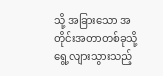သို့ အခြားသော အတိုင်းအတာတစ်ခုသို့ ရွေ့လျားသွားသည့်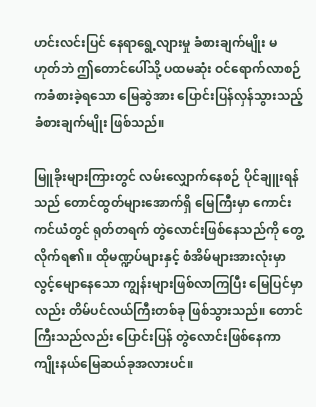ဟင်းလင်းပြင် နေရာရွေ့လျားမှု ခံစားချက်မျိုး မဟုတ်ဘဲ ဤတောင်ပေါ်သို့ ပထမဆုံး ဝင်ရောက်လာစဉ်ကခံစားခဲ့ရသော မြေဆွဲအား ပြောင်းပြန်လှန်သွားသည့် ခံစားချက်မျိုး ဖြစ်သည်။

မြူခိုးများကြားတွင် လမ်းလျှောက်နေစဉ် ပိုင်ချူးရန်သည် တောင်ထွတ်များအောက်ရှိ မြေကြီးမှာ ကောင်းကင်ယံတွင် ရုတ်တရက် တွဲလောင်းဖြစ်နေသည်ကို တွေ့လိုက်ရ၏။ ထိုမဏ္ဍပ်များနှင့် စံအိမ်များအားလုံးမှာ လွင့်မျောနေသော ကျွန်းများဖြစ်လာကြပြီး မြေပြင်မှာလည်း တိမ်ပင်လယ်ကြီးတစ်ခု ဖြစ်သွားသည်။ တောင်ကြီးသည်လည်း ပြောင်းပြန် တွဲလောင်းဖြစ်နေကာ ကျိုးနယ်မြေဆယ်ခုအလားပင်။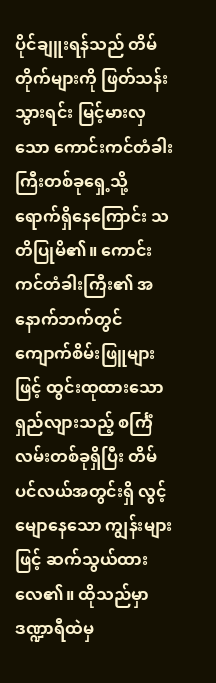ပိုင်ချူးရန်သည် တိမ်တိုက်များကို ဖြတ်သန်းသွားရင်း မြင့်မားလှသော ကောင်းကင်တံခါး ကြီးတစ်ခုရှေ့သို့ ရောက်ရှိနေကြောင်း သတိပြုမိ၏။ ကောင်းကင်တံခါးကြီး၏ အနောက်ဘက်တွင် ကျောက်စိမ်းဖြူများဖြင့် ထွင်းထုထားသော ရှည်လျားသည့် စင်္ကြံလမ်းတစ်ခုရှိပြီး တိမ်ပင်လယ်အတွင်းရှိ လွင့်မျောနေသော ကျွန်းများဖြင့် ဆက်သွယ်ထားလေ၏။ ထိုသည်မှာ ဒဏ္ဍာရီထဲမှ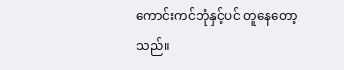ကောင်းကင်ဘုံနှင့်ပင် တူနေတော့သည်။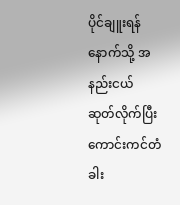ပိုင်ချူးရန် နောက်သို့ အနည်းငယ် ဆုတ်လိုက်ပြီး ကောင်းကင်တံခါး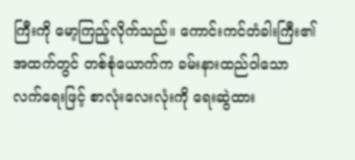ကြီးကို မော့ကြည့်လိုက်သည်။ ကောင်းကင်တံခါးကြီး၏ အထက်တွင် တစ်စုံယောက်က ခမ်းနားထည်ဝါသော လက်ရေးဖြင့် စာလုံးလေးလုံးကို ရေးဆွဲထား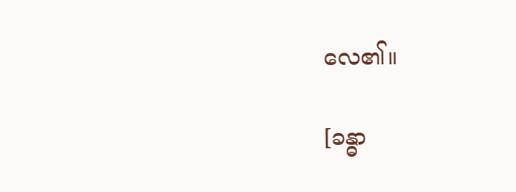လေ၏။

[ခန္ဓာ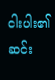ငါးပါး၏ ဆင်း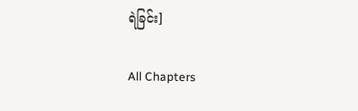ရဲခြင်း]

All Chapters